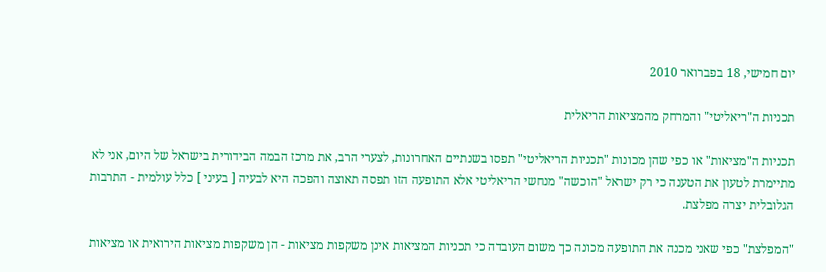יום חמישי, 18 בפברואר 2010

תכניות ה"ריאליטי" והמרחק מהמציאות הריאלית

תכניות ה"מציאות" או כפי שהן מכונות "תכניות הריאליטי" תפסו בשנתיים האחרונות, לצערי הרב, את מרכז הבמה הבידורית בישראל של היום, אני לא מתיימרת לטעון את הטענה כי רק ישראל "הוכשה" מנחשי הריאליטי אלא התופעה הזו תפסה תאוצה והפכה היא לבעיה [ בעיני ] כלל עולמית - התרבות הגלובלית יצרה מפלצת.

"המפלצת" כפי שאני מכנה את התופעה מכונה כך משום העובדה כי תכניות המציאות אינן משקפות מציאות - הן משקפות מציאות הירואית או מציאות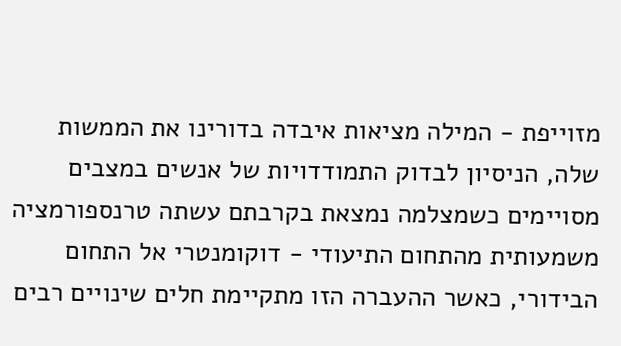מזוייפת - המילה מציאות איבדה בדורינו את הממשות שלה, הניסיון לבדוק התמודדויות של אנשים במצבים מסויימים כשמצלמה נמצאת בקרבתם עשתה טרנספורמציה משמעותית מהתחום התיעודי - דוקומנטרי אל התחום הבידורי, כאשר ההעברה הזו מתקיימת חלים שינויים רבים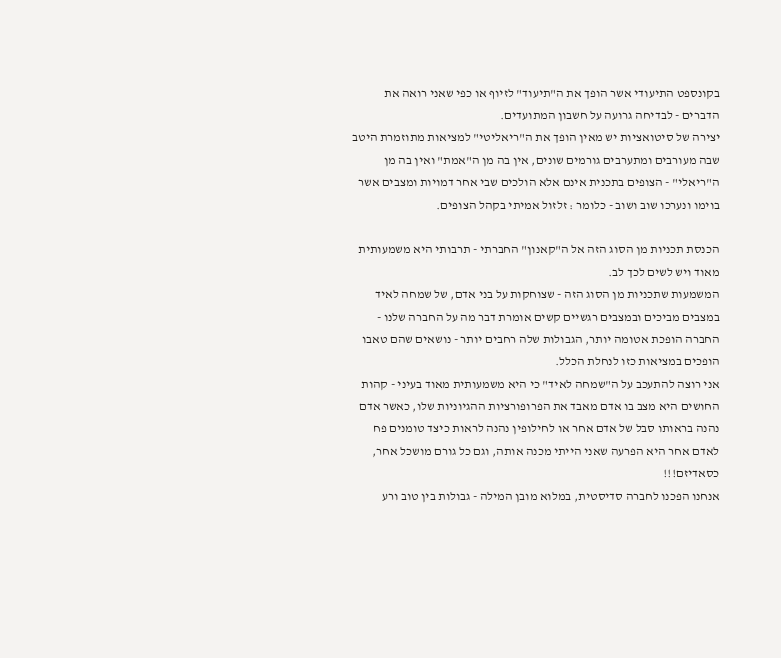בקונספט התיעודי אשר הופך את ה"תיעוד" לזיוף או כפי שאני רואה את הדברים - לבדיחה גרועה על חשבון המתועדים.
יצירה של סיטואציות יש מאין הופך את ה"ריאליטי" למציאות מתוזמרת היטב שבה מעורבים ומתערבים גורמים שונים, אין בה מן ה"אמת" ואין בה מן ה"ריאלי" - הצופים בתכנית אינם אלא הולכים שבי אחר דמויות ומצבים אשר בוימו ונערכו שוב ושוב - כלומר : זלזול אמיתי בקהל הצופים.

הכנסת תכניות מן הסוג הזה אל ה"קאנון" החברתי - תרבותי היא משמעותית מאוד ויש לשים לכך לב.
המשמעות שתכניות מן הסוג הזה - שצוחקות על בני אדם, של שמחה לאיד במצבים מביכים ובמצבים רגשיים קשים אומרת דבר מה על החברה שלנו - החברה הופכת אטומה יותר, הגבולות שלה רחבים יותר - נושאים שהם טאבו הופכים במציאות כזו לנחלת הכלל.
אני רוצה להתעכב על ה"שמחה לאיד" כי היא משמעותית מאוד בעיני - קהות החושים היא מצב בו אדם מאבד את הפרופורציות ההגיוניות שלו, כאשר אדם נהנה בראותו סבל של אדם אחר או לחילופין נהנה לראות כיצד טומנים פח לאדם אחר היא הפרעה שאני הייתי מכנה אותה, וגם כל גורם מושכל אחר, כסאדיזם!!!
אנחנו הפכנו לחברה סדיסטית, במלוא מובן המילה - גבולות בין טוב ורע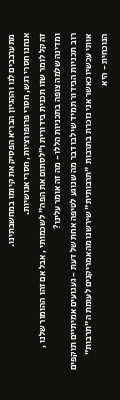מתערבבים לנו וההגיון הבריא הפסיק את קיומו במחשבתינו.
אנחנו חסרי רגש, חסרי פרופורציות, חסרי אנושיות.
זה קל לומר שזו תכנית בידורית ו"לסתום את הפה" לשכמותי , אבל אם זהו ההומור שלנו , ומדינה שלמה צופה בתכניות הללו - מה זה אומר עלינו?
רוב תכניות הבידור תמיד שילבו דבר מה שנוגע לטיפה אחת של דעת - געגועים אמיתיים תוקפים אותי עכשיו כאשר אני נזכרת בתרבות "תרבותית" שירשנו מהאמריקנים לעומת ה"תרבות" הנוכחית - היא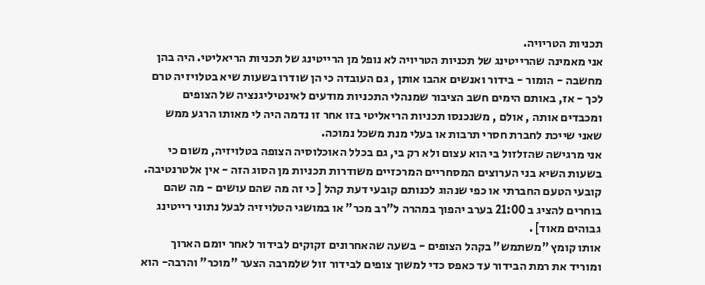תכניות הטריויה.
אני מאמינה שהרייטינג של תכניות הטריויה לא נופל מן הרייטינג של תכניות הריאליטי. היה בהן מחשבה - הומור - בידור ואנשים אהבו אותן , גם העובדה כי הן שודרו בשעות שיא בטלויזיה טרם לכך - אז, באותם הימים חשב הציבור שמנהלי התכניות מודעים לאינטיליגנציה של הצופים ומכבדים אותה , אולם , משנכנסו תכניות הריאליטי בזו אחר זו נדמה היה לי מאותו הרגע ממש שאני שייכת לחברת חסרי תרבות או בעלי מנת משכל נמוכה.
אני מרגישה שהזלזול בי הוא עצום ולא רק בי, גם בכלל האוכלוסיה הצופה בטלויזיה, משום כי בשעות השיא בני הערוצים המסחריים המרכזיים משודרות תכניות מן הסוג הזה - אין אלטרנטיבה.
קובעי הטעם החברתי או כפי שנהוג לכנותם קובעי דעת קהל [ כי זה מה שהם עושים - מה שהם בוחרים להציג ב 21:00 בערב יהפוך במהרה ל"רב מכר" או במושגי הטלויזיה לבעל נתוני רייטינג גבוהים מאוד] .
אותו קומץ "משתמש" בקהל הצופים - בשעה שהאחרונים זקוקים לבידור לאחר יומם הארוך ומוריד את רמת הבידור עד כאפס כדי למשוך צופים לבידור זול שלמרבה הצער "מוכר" והרבה- הוא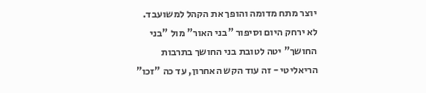יוצר מתח מדומה והופך את הקהל למשועבד.
לא ירחק היום וסיפור "בני האור" מול "בני החושך" יטה לטובת בני החושך בתרבות הריאליטי - זה עוד הקש האחרון, עד כה "זכו"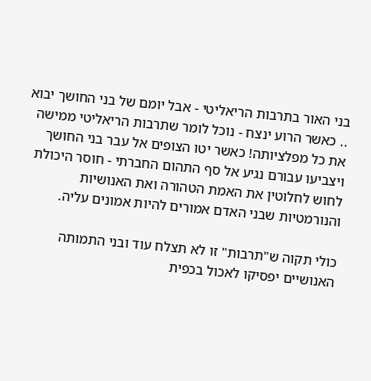בני האור בתרבות הריאליטי - אבל יומם של בני החושך יבוא .. כאשר הרוע ינצח - נוכל לומר שתרבות הריאליטי ממישה את כל מפלציותה! כאשר יטו הצופים אל עבר בני החושך ויצביעו עבורם נגיע אל סף התהום החברתי - חוסר היכולת לחוש לחלוטין את האמת הטהורה ואת האנושיות והנורמטיות שבני האדם אמורים להיות אמונים עליה.

כולי תקוה ש"תרבות" זו לא תצלח עוד ובני התמותה האנושיים יפסיקו לאכול בכפית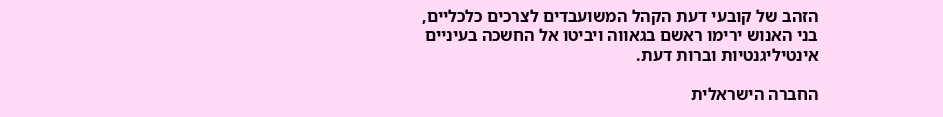הזהב של קובעי דעת הקהל המשועבדים לצרכים כלכליים, בני האנוש ירימו ראשם בגאווה ויביטו אל החשכה בעיניים אינטיליגנטיות וברות דעת.

החברה הישראלית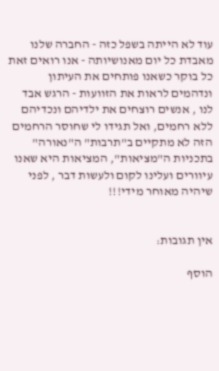עוד לא הייתה בשפל כזה - החברה שלנו מאבדת כל יום מאנושיותה - אנו רואים זאת כל בוקר כשאנו פותחים את העיתון ונדהמים לראות את הזוועות - הרגש אבד לנו , אנשים רוצחים את ילדיהם ונכדיהם ללא רחמים, ואל תגידו לי שחוסר הרחמים הזה לא מתקיים ב"תרבות" ה"נאורה" בתכניות ה"מציאות", המציאות היא שאנו עיוורים ועלינו לקום ולעשות דבר , לפני שיהיה מאוחר מידי!!!


אין תגובות:

הוסף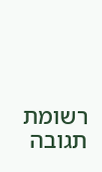רשומת תגובה